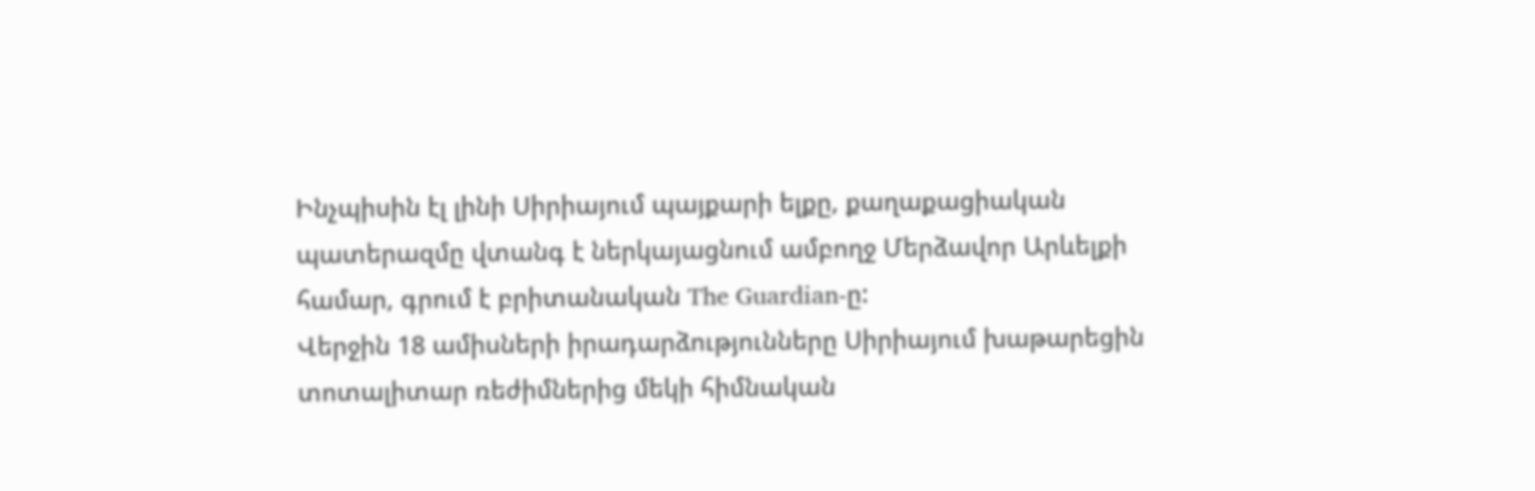Ինչպիսին էլ լինի Սիրիայում պայքարի ելքը, քաղաքացիական պատերազմը վտանգ է ներկայացնում ամբողջ Մերձավոր Արևելքի համար, գրում է բրիտանական The Guardian-ը:
Վերջին 18 ամիսների իրադարձությունները Սիրիայում խաթարեցին տոտալիտար ռեժիմներից մեկի հիմնական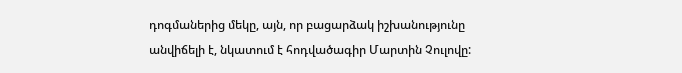դոգմաներից մեկը, այն, որ բացարձակ իշխանությունը անվիճելի է, նկատում է հոդվածագիր Մարտին Չուլովը: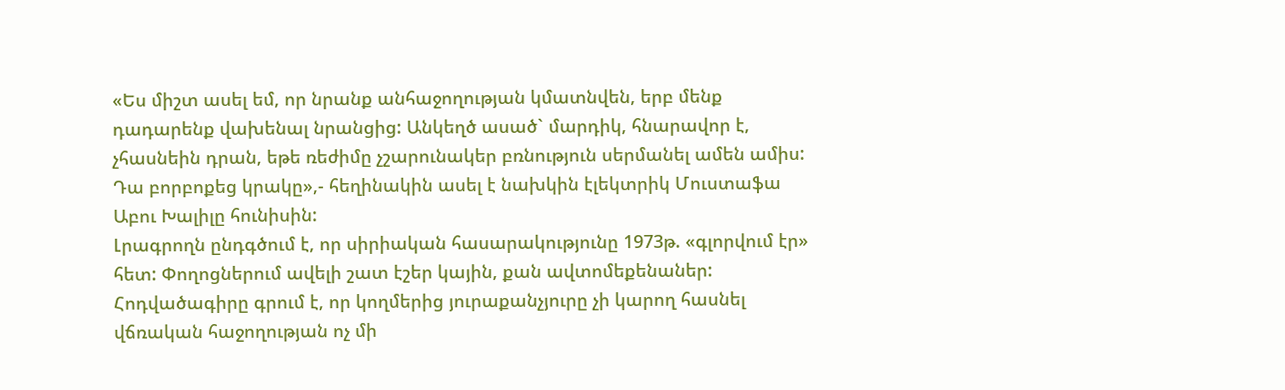«Ես միշտ ասել եմ, որ նրանք անհաջողության կմատնվեն, երբ մենք դադարենք վախենալ նրանցից: Անկեղծ ասած` մարդիկ, հնարավոր է, չհասնեին դրան, եթե ռեժիմը չշարունակեր բռնություն սերմանել ամեն ամիս: Դա բորբոքեց կրակը»,- հեղինակին ասել է նախկին էլեկտրիկ Մուստաֆա Աբու Խալիլը հունիսին:
Լրագրողն ընդգծում է, որ սիրիական հասարակությունը 1973թ. «գլորվում էր» հետ: Փողոցներում ավելի շատ էշեր կային, քան ավտոմեքենաներ: Հոդվածագիրը գրում է, որ կողմերից յուրաքանչյուրը չի կարող հասնել վճռական հաջողության ոչ մի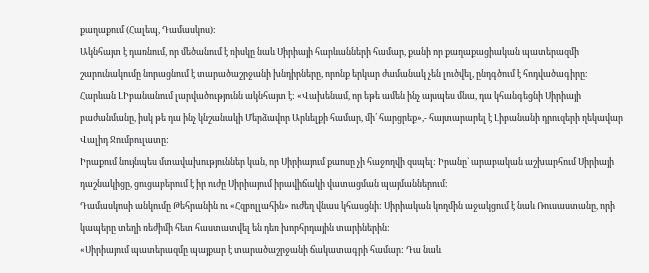քաղաքում (Հալեպ, Դամասկոս):
Ակնհայտ է դառնում, որ մեծանում է ռիսկը նաև Սիրիայի հարևանների համար, քանի որ քաղաքացիական պատերազմի շարունակումը նորացնում է տարածաշրջանի խնդիրները, որոնք երկար ժամանակ չեն լուծվել, ընդգծում է հոդվածագիրը:
Հարևան ԼԻբանանում լարվածությունն ակնհայտ է: «Վախենամ, որ եթե ամեն ինչ այսպես մնա, դա կհանգեցնի Սիրիայի բաժանմանը, իսկ թե դա ինչ կնշանակի Մերձավոր Արևելքի համար, մի՛ հարցրեք»,- հայտարարել է Լիբանանի դրուզերի ղեկավար Վալիդ Ջումբուլատը:
Իրաքում նույնպես մտավախություններ կան, որ Սիրիայում քաոսը չի հաջողվի զսպել: Իրանը` արաբական աշխարհում Սիրիայի դաշնակիցը, ցուցաբերում է իր ուժը Սիրիայում իրավիճակի վատացման պայմաններում:
Դամասկոսի անկումը Թեհրանին ու «Հզբոլլահին» ուժեղ վնաս կհասցնի: Սիրիական կողմին աջակցում է նաև Ռուսաստանը, որի կապերը տեղի ռեժիմի հետ հաստատվել են դեռ խորհրդային տարիներին:
«Սիրիայում պատերազմը պայքար է տարածաշրջանի ճակատագրի համար: Դա նաև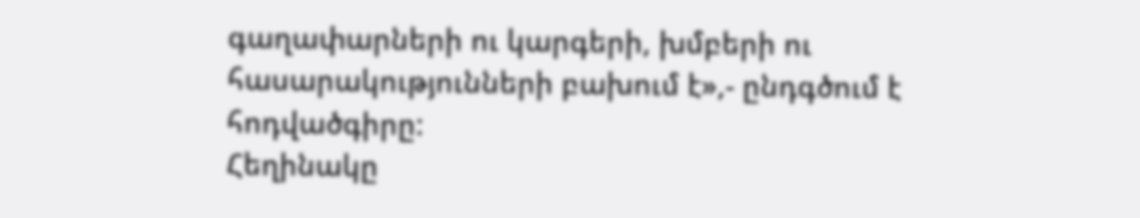գաղափարների ու կարգերի, խմբերի ու հասարակությունների բախում է»,- ընդգծում է հոդվածգիրը:
Հեղինակը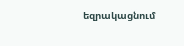եզրակացնում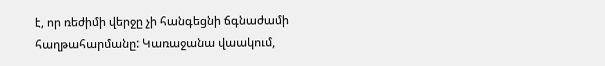է, որ ռեժիմի վերջը չի հանգեցնի ճգնաժամի հաղթահարմանը: Կառաջանա վաակում,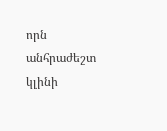որն անհրաժեշտ կլինի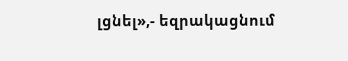լցնել»,- եզրակացնում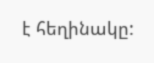է հեղինակը: